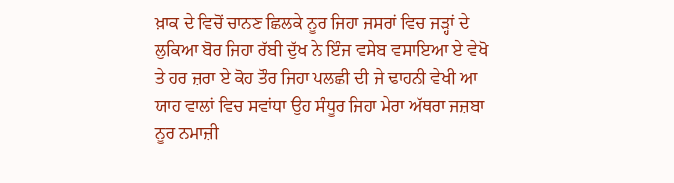ਖ਼ਾਕ ਦੇ ਵਿਚੋਂ ਚਾਨਣ ਛਿਲਕੇ ਨੂਰ ਜਿਹਾ ਜਸਰਾਂ ਵਿਚ ਜੜ੍ਹਾਂ ਦੇ ਲੁਕਿਆ ਬੋਰ ਜਿਹਾ ਰੱਬੀ ਦੁੱਖ ਨੇ ਇੰਜ ਵਸੇਬ ਵਸਾਇਆ ਏ ਵੇਖੋ ਤੇ ਹਰ ਜ਼ਰਾ ਏ ਕੋਹ ਤੌਰ ਜਿਹਾ ਪਲਛੀ ਦੀ ਜੇ ਢਾਹਨੀ ਵੇਖੀ ਆ ਯਾਹ ਵਾਲਾਂ ਵਿਚ ਸਵਾਂਧਾ ਉਹ ਸੰਧੂਰ ਜਿਹਾ ਮੇਰਾ ਅੱਥਰਾ ਜਜ਼ਬਾ ਨੂਰ ਨਮਾਜ਼ੀ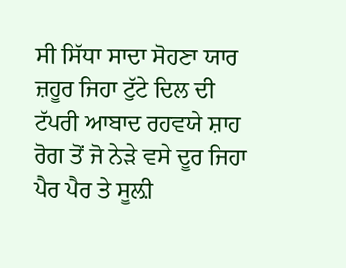ਸੀ ਸਿੱਧਾ ਸਾਦਾ ਸੋਹਣਾ ਯਾਰ ਜ਼ਹੂਰ ਜਿਹਾ ਟੁੱਟੇ ਦਿਲ ਦੀ ਟੱਪਰੀ ਆਬਾਦ ਰਹਵਯੇ ਸ਼ਾਹ ਰੋਗ ਤੋਂ ਜੋ ਨੇੜੇ ਵਸੇ ਦੂਰ ਜਿਹਾ ਪੈਰ ਪੈਰ ਤੇ ਸੂਲ਼ੀ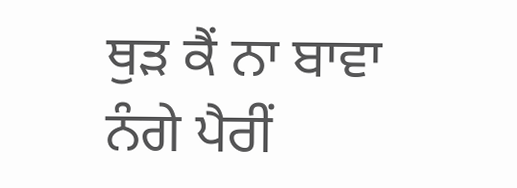ਥੁੜ ਕੈਂ ਨਾ ਬਾਵਾ ਨੰਗੇ ਪੈਰੀਂ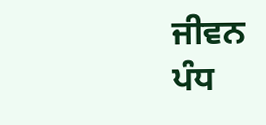ਜੀਵਨ ਪੰਧ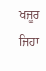ਖਜੂਰ ਜਿਹਾ